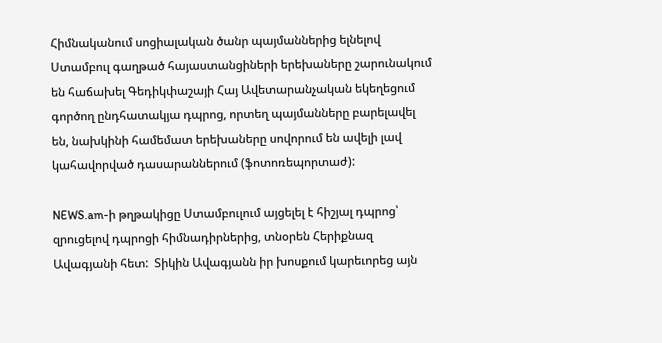Հիմնականում սոցիալական ծանր պայմաններից ելնելով  Ստամբուլ գաղթած հայաստանցիների երեխաները շարունակում են հաճախել Գեդիկփաշայի Հայ Ավետարանչական եկեղեցում գործող ընդհատակյա դպրոց, որտեղ պայմանները բարելավել են, նախկինի համեմատ երեխաները սովորում են ավելի լավ կահավորված դասարաններում (ֆոտոռեպորտաժ):

NEWS.am-ի թղթակիցը Ստամբուլում այցելել է հիշյալ դպրոց՝ զրուցելով դպրոցի հիմնադիրներից, տնօրեն Հերիքնազ Ավագյանի հետ:  Տիկին Ավագյանն իր խոսքում կարեւորեց այն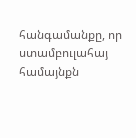հանգամանքը, որ ստամբուլահայ համայնքն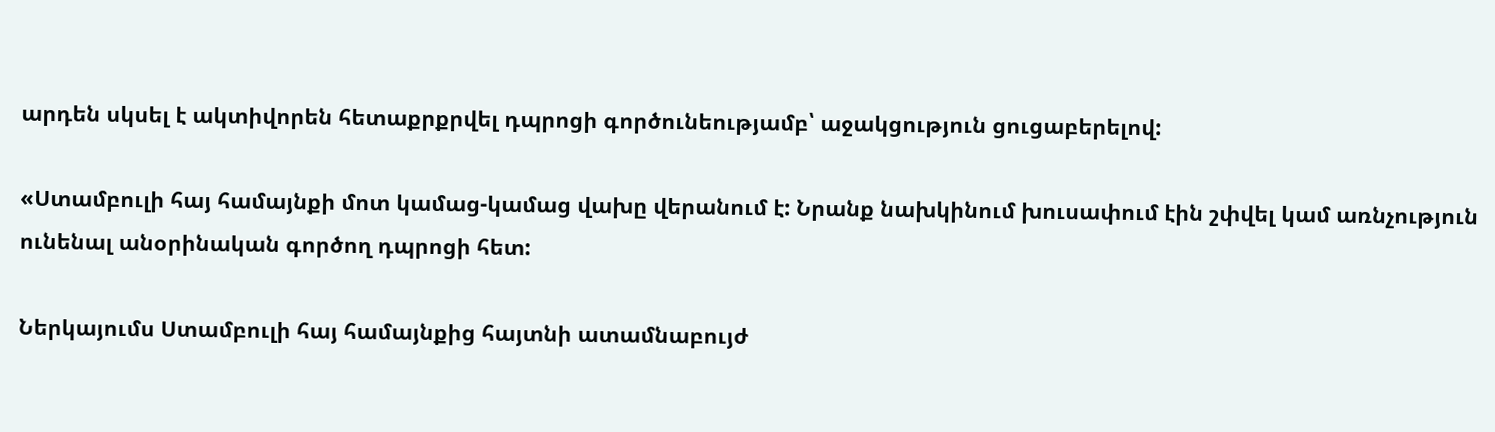արդեն սկսել է ակտիվորեն հետաքրքրվել դպրոցի գործունեությամբ՝ աջակցություն ցուցաբերելով:

«Ստամբուլի հայ համայնքի մոտ կամաց-կամաց վախը վերանում է: Նրանք նախկինում խուսափում էին շփվել կամ առնչություն ունենալ անօրինական գործող դպրոցի հետ:

Ներկայումս Ստամբուլի հայ համայնքից հայտնի ատամնաբույժ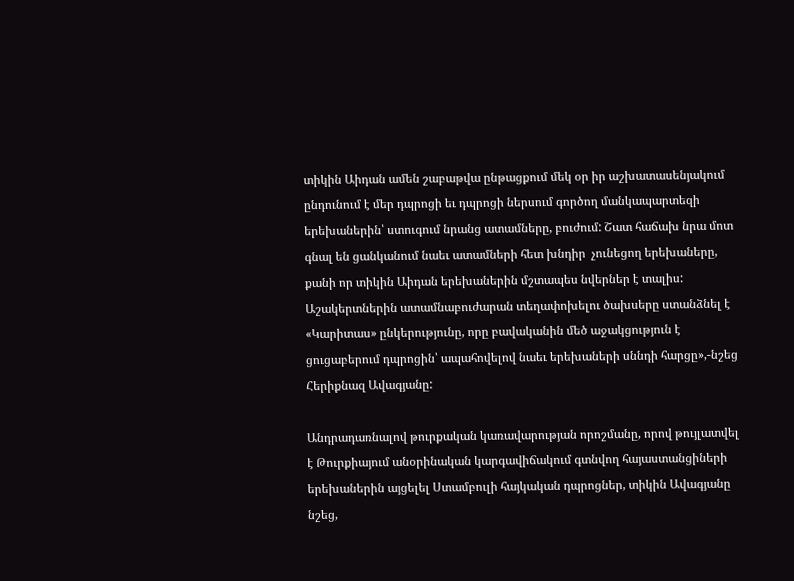տիկին Աիդան ամեն շաբաթվա ընթացքում մեկ օր իր աշխատասենյակում ընդունում է մեր դպրոցի եւ դպրոցի ներսում գործող մանկապարտեզի երեխաներին՝ ստուգում նրանց ատամները, բուժում: Շատ հաճախ նրա մոտ գնալ են ցանկանում նաեւ ատամների հետ խնդիր  չունեցող երեխաները, քանի որ տիկին Աիդան երեխաներին մշտապես նվերներ է տալիս: Աշակերտներին ատամնաբուժարան տեղափոխելու ծախսերը ստանձնել է «Կարիտաս» ընկերությունը, որը բավականին մեծ աջակցություն է ցուցաբերում դպրոցին՝ ապահովելով նաեւ երեխաների սննդի հարցը»,-նշեց Հերիքնազ Ավագյանը:

Անդրադառնալով թուրքական կառավարության որոշմանը, որով թույլատվել է Թուրքիայում անօրինական կարգավիճակում գտնվող հայաստանցիների երեխաներին այցելել Ստամբուլի հայկական դպրոցներ, տիկին Ավագյանը նշեց,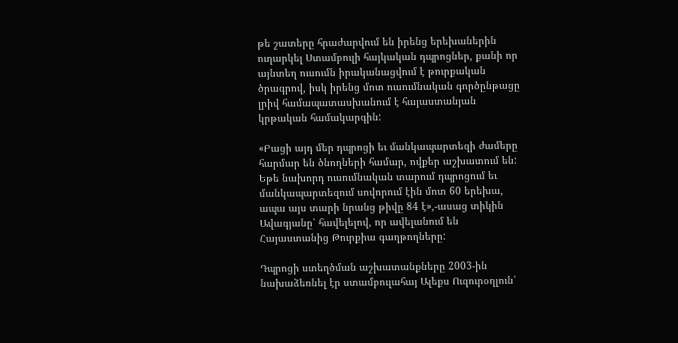թե շատերը հրաժարվում են իրենց երեխաներին ուղարկել Ստամբուլի հայկական դպրոցներ, քանի որ այնտեղ ուսումն իրականացվում է թուրքական ծրագրով, իսկ իրենց մոտ ուսումնական գործընթացը լրիվ համապատասխանում է հայաստանյան կրթական համակարգին:

«Բացի այդ մեր դպրոցի եւ մանկապարտեզի ժամերը հարմար են ծնողների համար, ովքեր աշխատում են: Եթե նախորդ ուսումնական տարում դպրոցում եւ մանկապարտեզում սովորում էին մոտ 60 երեխա, ապա այս տարի նրանց թիվը 84 է»,-ասաց տիկին Ավագյանը՝ հավելելով, որ ավելանում են Հայաստանից Թուրքիա գաղթողները:

Դպրոցի ստեղծման աշխատանքները 2003-ին նախաձեռնել էր ստամբուլահայ Ալեքս Ուզուրօղլուն՝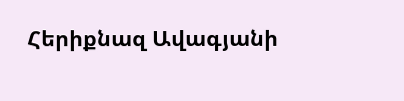Հերիքնազ Ավագյանի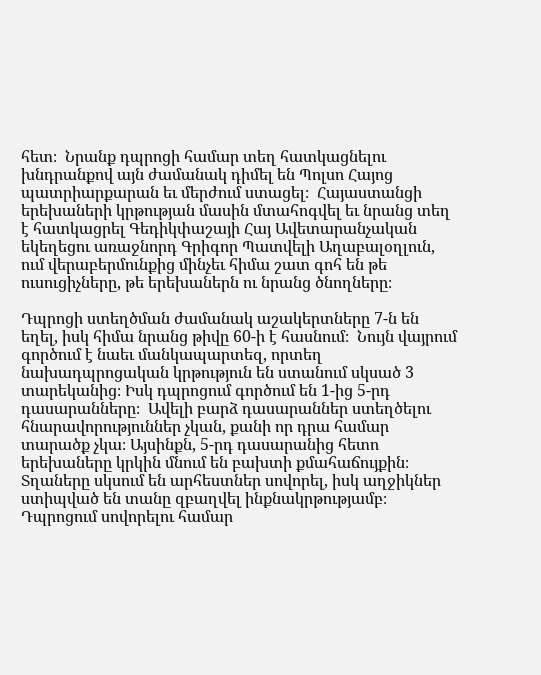հետ։  Նրանք դպրոցի համար տեղ հատկացնելու խնդրանքով այն ժամանակ դիմել են Պոլսո Հայոց պատրիարքարան եւ մերժում ստացել։  Հայաստանցի երեխաների կրթության մասին մտահոգվել եւ նրանց տեղ է հատկացրել Գեդիկփաշայի Հայ Ավետարանչական եկեղեցու առաջնորդ Գրիգոր Պատվելի Աղաբալօղլուն, ում վերաբերմունքից մինչեւ հիմա շատ գոհ են թե ուսուցիչները, թե երեխաներն ու նրանց ծնողները։

Դպրոցի ստեղծման ժամանակ աշակերտները 7-ն են եղել, իսկ հիմա նրանց թիվը 60-ի է հասնում։  Նույն վայրում գործում է նաեւ մանկապարտեզ, որտեղ նախադպրոցական կրթություն են ստանում սկսած 3 տարեկանից։ Իսկ դպրոցում գործում են 1-ից 5-րդ դասարանները։  Ավելի բարձ դասարաններ ստեղծելու հնարավորություններ չկան, քանի որ դրա համար տարածք չկա։ Այսինքն, 5-րդ դասարանից հետո երեխաները կրկին մնում են բախտի քմահաճույքին։ Տղաները սկսում են արհեստներ սովորել, իսկ աղջիկներ ստիպված են տանը զբաղվել ինքնակրթությամբ։  Դպրոցում սովորելու համար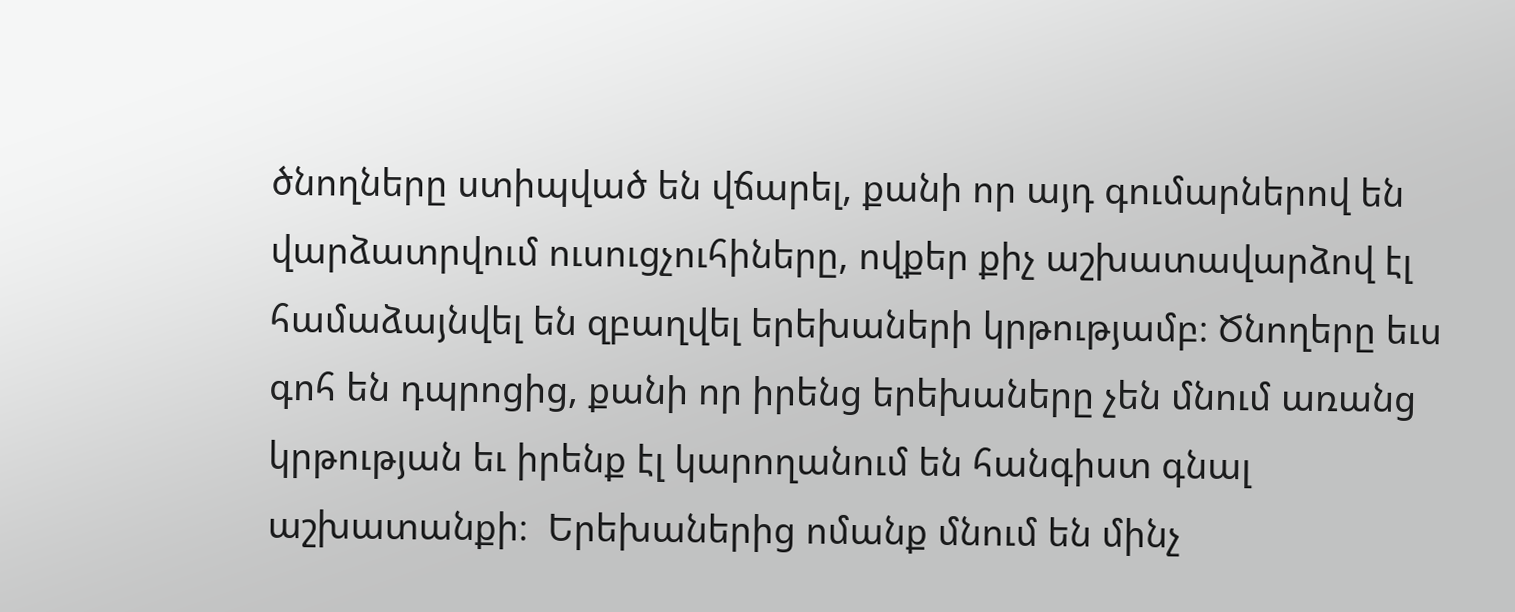ծնողները ստիպված են վճարել, քանի որ այդ գումարներով են վարձատրվում ուսուցչուհիները, ովքեր քիչ աշխատավարձով էլ  համաձայնվել են զբաղվել երեխաների կրթությամբ։ Ծնողերը եւս գոհ են դպրոցից, քանի որ իրենց երեխաները չեն մնում առանց կրթության եւ իրենք էլ կարողանում են հանգիստ գնալ աշխատանքի։  Երեխաներից ոմանք մնում են մինչ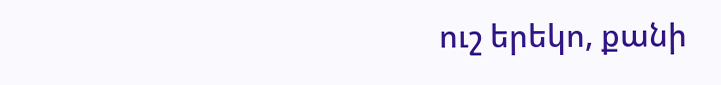ուշ երեկո, քանի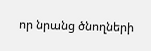որ նրանց ծնողների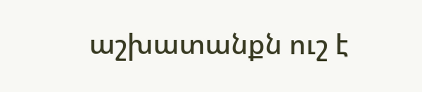աշխատանքն ուշ է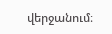վերջանում։